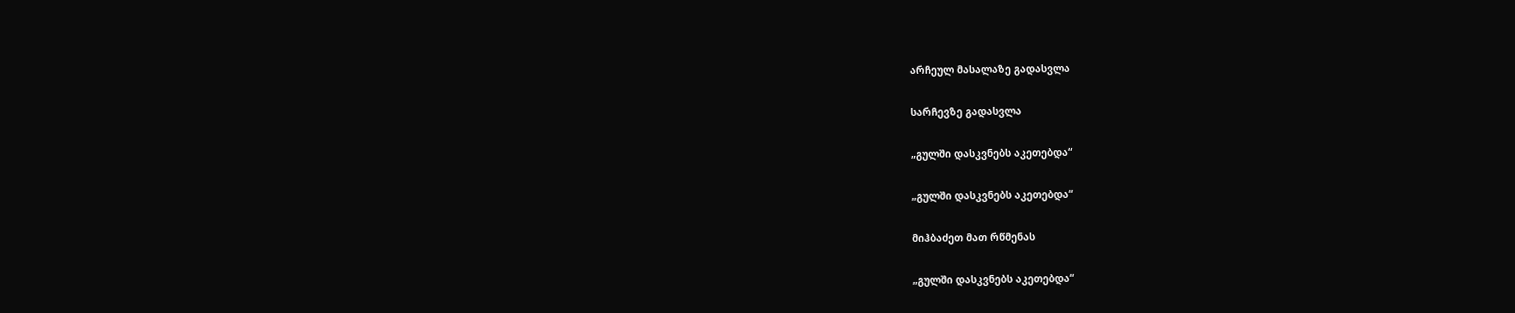არჩეულ მასალაზე გადასვლა

სარჩევზე გადასვლა

„გულში დასკვნებს აკეთებდა“

„გულში დასკვნებს აკეთებდა“

მიჰბაძეთ მათ რწმენას

„გულში დასკვნებს აკეთებდა“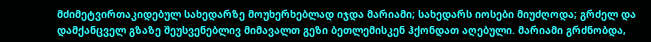მძიმეტვირთაკიდებულ სახედარზე მოუხერხებლად იჯდა მარიამი; სახედარს იოსები მიუძღოდა; გრძელ და დამქანცველ გზაზე შეუსვენებლივ მიმავალთ გეზი ბეთლემისკენ ჰქონდათ აღებული. მარიამი გრძნობდა,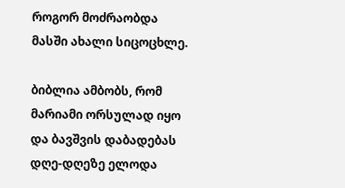როგორ მოძრაობდა მასში ახალი სიცოცხლე.

ბიბლია ამბობს, რომ მარიამი ორსულად იყო და ბავშვის დაბადებას დღე-დღეზე ელოდა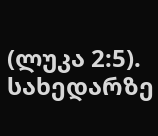(ლუკა 2:5). სახედარზე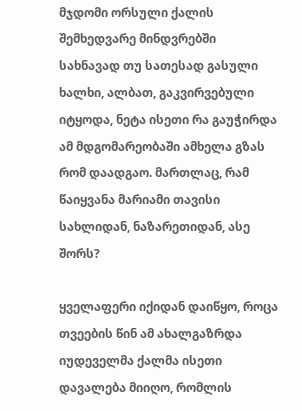მჯდომი ორსული ქალის შემხედვარე მინდვრებში სახნავად თუ სათესად გასული ხალხი, ალბათ, გაკვირვებული იტყოდა, ნეტა ისეთი რა გაუჭირდა ამ მდგომარეობაში ამხელა გზას რომ დაადგაო. მართლაც, რამ წაიყვანა მარიამი თავისი სახლიდან, ნაზარეთიდან, ასე შორს?

ყველაფერი იქიდან დაიწყო, როცა თვეების წინ ამ ახალგაზრდა იუდეველმა ქალმა ისეთი დავალება მიიღო, რომლის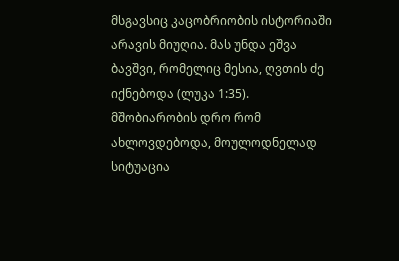მსგავსიც კაცობრიობის ისტორიაში არავის მიუღია. მას უნდა ეშვა ბავშვი, რომელიც მესია, ღვთის ძე იქნებოდა (ლუკა 1:35). მშობიარობის დრო რომ ახლოვდებოდა, მოულოდნელად სიტუაცია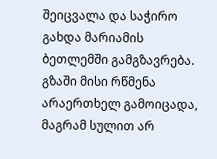შეიცვალა და საჭირო გახდა მარიამის ბეთლემში გამგზავრება. გზაში მისი რწმენა არაერთხელ გამოიცადა, მაგრამ სულით არ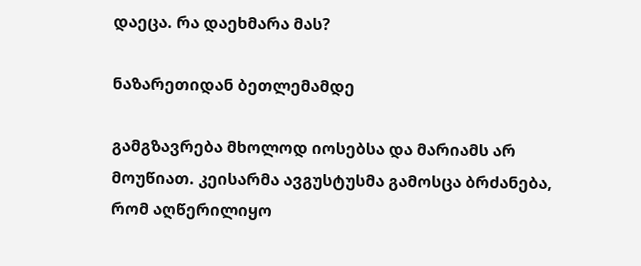დაეცა. რა დაეხმარა მას?

ნაზარეთიდან ბეთლემამდე

გამგზავრება მხოლოდ იოსებსა და მარიამს არ მოუწიათ. კეისარმა ავგუსტუსმა გამოსცა ბრძანება, რომ აღწერილიყო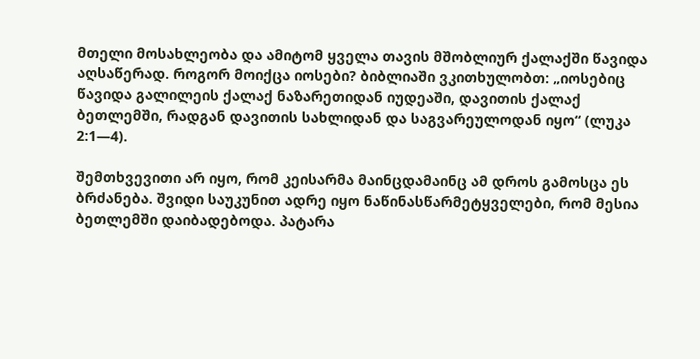მთელი მოსახლეობა და ამიტომ ყველა თავის მშობლიურ ქალაქში წავიდა აღსაწერად. როგორ მოიქცა იოსები? ბიბლიაში ვკითხულობთ: „იოსებიც წავიდა გალილეის ქალაქ ნაზარეთიდან იუდეაში, დავითის ქალაქ ბეთლემში, რადგან დავითის სახლიდან და საგვარეულოდან იყო“ (ლუკა 2:1—4).

შემთხვევითი არ იყო, რომ კეისარმა მაინცდამაინც ამ დროს გამოსცა ეს ბრძანება. შვიდი საუკუნით ადრე იყო ნაწინასწარმეტყველები, რომ მესია ბეთლემში დაიბადებოდა. პატარა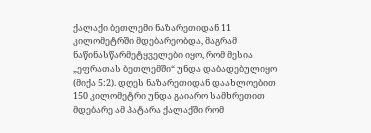ქალაქი ბეთლემი ნაზარეთიდან 11 კილომეტრში მდებარეობდა, მაგრამ ნაწინასწარმეტყველები იყო, რომ მესია „ეფრათას ბეთლემში“ უნდა დაბადებულიყო (მიქა 5:2). დღეს ნაზარეთიდან დაახლოებით 150 კილომეტრი უნდა გაიარო სამხრეთით მდებარე ამ პატარა ქალაქში რომ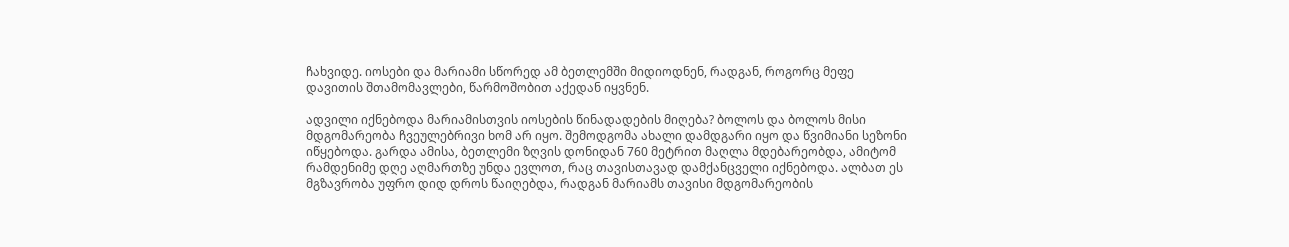ჩახვიდე. იოსები და მარიამი სწორედ ამ ბეთლემში მიდიოდნენ, რადგან, როგორც მეფე დავითის შთამომავლები, წარმოშობით აქედან იყვნენ.

ადვილი იქნებოდა მარიამისთვის იოსების წინადადების მიღება? ბოლოს და ბოლოს მისი მდგომარეობა ჩვეულებრივი ხომ არ იყო. შემოდგომა ახალი დამდგარი იყო და წვიმიანი სეზონი იწყებოდა. გარდა ამისა, ბეთლემი ზღვის დონიდან 760 მეტრით მაღლა მდებარეობდა, ამიტომ რამდენიმე დღე აღმართზე უნდა ევლოთ, რაც თავისთავად დამქანცველი იქნებოდა. ალბათ ეს მგზავრობა უფრო დიდ დროს წაიღებდა, რადგან მარიამს თავისი მდგომარეობის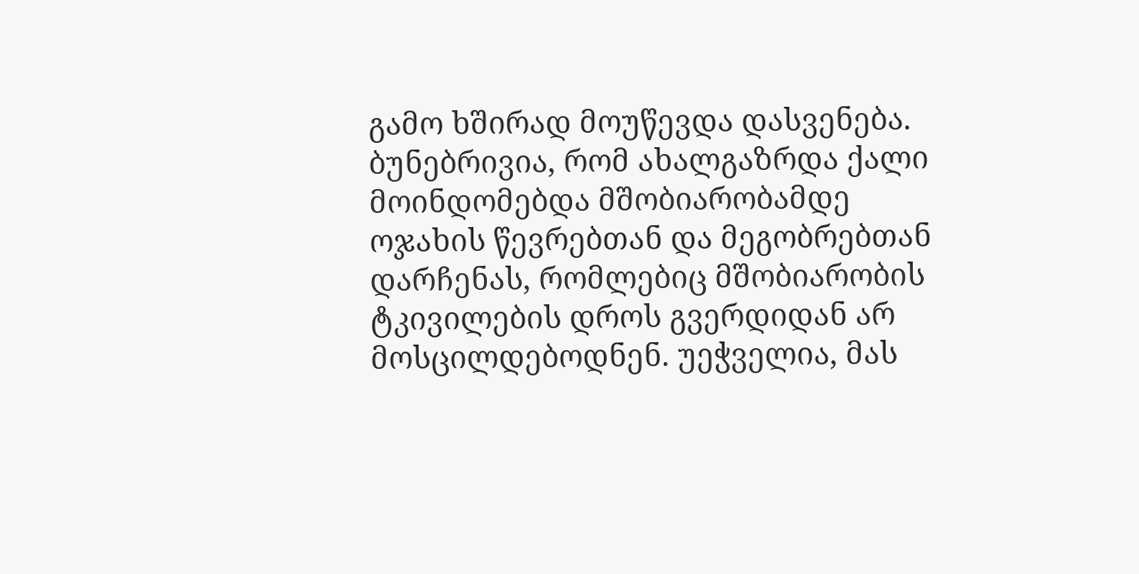გამო ხშირად მოუწევდა დასვენება. ბუნებრივია, რომ ახალგაზრდა ქალი მოინდომებდა მშობიარობამდე ოჯახის წევრებთან და მეგობრებთან დარჩენას, რომლებიც მშობიარობის ტკივილების დროს გვერდიდან არ მოსცილდებოდნენ. უეჭველია, მას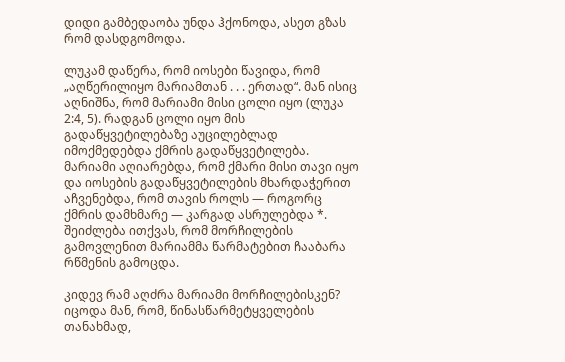დიდი გამბედაობა უნდა ჰქონოდა, ასეთ გზას რომ დასდგომოდა.

ლუკამ დაწერა, რომ იოსები წავიდა, რომ „აღწერილიყო მარიამთან . . . ერთად“. მან ისიც აღნიშნა, რომ მარიამი მისი ცოლი იყო (ლუკა 2:4, 5). რადგან ცოლი იყო მის გადაწყვეტილებაზე აუცილებლად იმოქმედებდა ქმრის გადაწყვეტილება. მარიამი აღიარებდა, რომ ქმარი მისი თავი იყო და იოსების გადაწყვეტილების მხარდაჭერით აჩვენებდა, რომ თავის როლს — როგორც ქმრის დამხმარე — კარგად ასრულებდა *. შეიძლება ითქვას, რომ მორჩილების გამოვლენით მარიამმა წარმატებით ჩააბარა რწმენის გამოცდა.

კიდევ რამ აღძრა მარიამი მორჩილებისკენ? იცოდა მან, რომ, წინასწარმეტყველების თანახმად,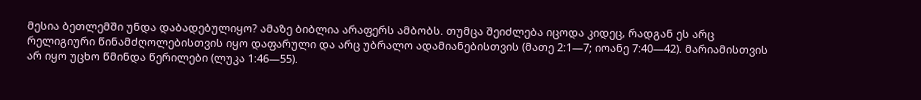მესია ბეთლემში უნდა დაბადებულიყო? ამაზე ბიბლია არაფერს ამბობს. თუმცა შეიძლება იცოდა კიდეც, რადგან ეს არც რელიგიური წინამძღოლებისთვის იყო დაფარული და არც უბრალო ადამიანებისთვის (მათე 2:1—7; იოანე 7:40—42). მარიამისთვის არ იყო უცხო წმინდა წერილები (ლუკა 1:46—55).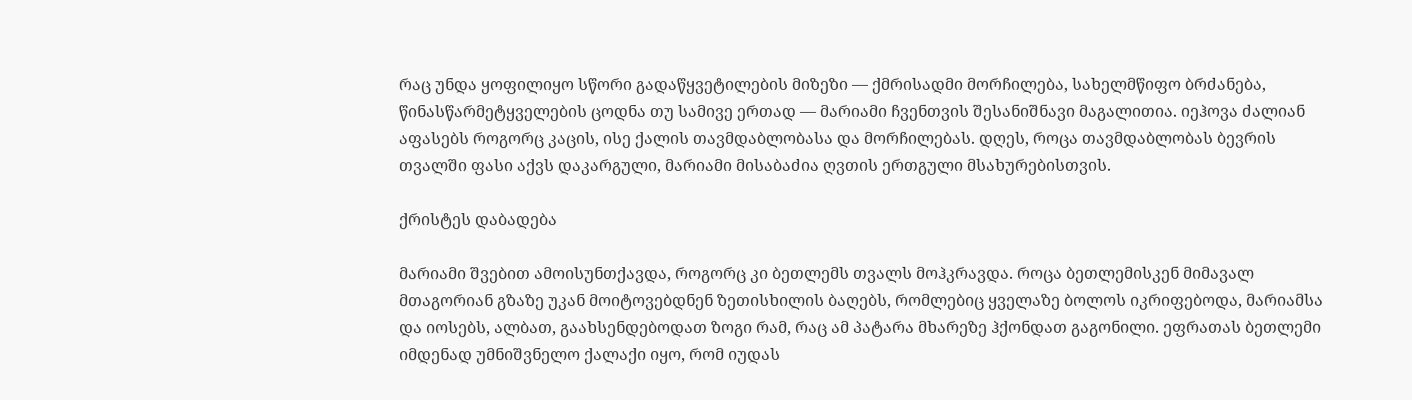რაც უნდა ყოფილიყო სწორი გადაწყვეტილების მიზეზი — ქმრისადმი მორჩილება, სახელმწიფო ბრძანება, წინასწარმეტყველების ცოდნა თუ სამივე ერთად — მარიამი ჩვენთვის შესანიშნავი მაგალითია. იეჰოვა ძალიან აფასებს როგორც კაცის, ისე ქალის თავმდაბლობასა და მორჩილებას. დღეს, როცა თავმდაბლობას ბევრის თვალში ფასი აქვს დაკარგული, მარიამი მისაბაძია ღვთის ერთგული მსახურებისთვის.

ქრისტეს დაბადება

მარიამი შვებით ამოისუნთქავდა, როგორც კი ბეთლემს თვალს მოჰკრავდა. როცა ბეთლემისკენ მიმავალ მთაგორიან გზაზე უკან მოიტოვებდნენ ზეთისხილის ბაღებს, რომლებიც ყველაზე ბოლოს იკრიფებოდა, მარიამსა და იოსებს, ალბათ, გაახსენდებოდათ ზოგი რამ, რაც ამ პატარა მხარეზე ჰქონდათ გაგონილი. ეფრათას ბეთლემი იმდენად უმნიშვნელო ქალაქი იყო, რომ იუდას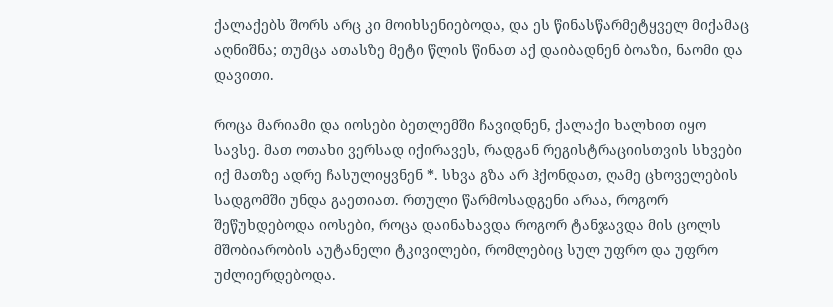ქალაქებს შორს არც კი მოიხსენიებოდა, და ეს წინასწარმეტყველ მიქამაც აღნიშნა; თუმცა ათასზე მეტი წლის წინათ აქ დაიბადნენ ბოაზი, ნაომი და დავითი.

როცა მარიამი და იოსები ბეთლემში ჩავიდნენ, ქალაქი ხალხით იყო სავსე. მათ ოთახი ვერსად იქირავეს, რადგან რეგისტრაციისთვის სხვები იქ მათზე ადრე ჩასულიყვნენ *. სხვა გზა არ ჰქონდათ, ღამე ცხოველების სადგომში უნდა გაეთიათ. რთული წარმოსადგენი არაა, როგორ შეწუხდებოდა იოსები, როცა დაინახავდა როგორ ტანჯავდა მის ცოლს მშობიარობის აუტანელი ტკივილები, რომლებიც სულ უფრო და უფრო უძლიერდებოდა.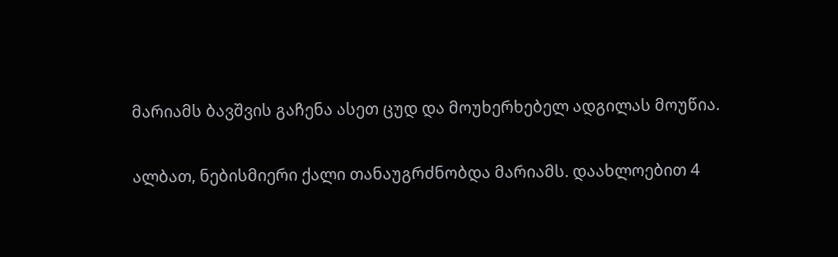მარიამს ბავშვის გაჩენა ასეთ ცუდ და მოუხერხებელ ადგილას მოუწია.

ალბათ, ნებისმიერი ქალი თანაუგრძნობდა მარიამს. დაახლოებით 4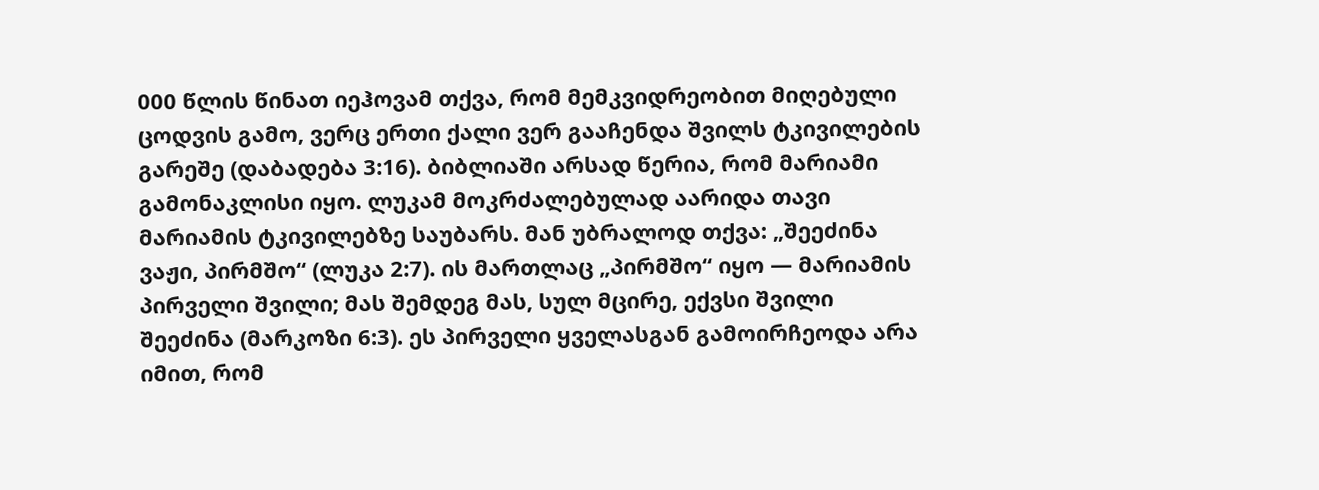000 წლის წინათ იეჰოვამ თქვა, რომ მემკვიდრეობით მიღებული ცოდვის გამო, ვერც ერთი ქალი ვერ გააჩენდა შვილს ტკივილების გარეშე (დაბადება 3:16). ბიბლიაში არსად წერია, რომ მარიამი გამონაკლისი იყო. ლუკამ მოკრძალებულად აარიდა თავი მარიამის ტკივილებზე საუბარს. მან უბრალოდ თქვა: „შეეძინა ვაჟი, პირმშო“ (ლუკა 2:7). ის მართლაც „პირმშო“ იყო — მარიამის პირველი შვილი; მას შემდეგ მას, სულ მცირე, ექვსი შვილი შეეძინა (მარკოზი 6:3). ეს პირველი ყველასგან გამოირჩეოდა არა იმით, რომ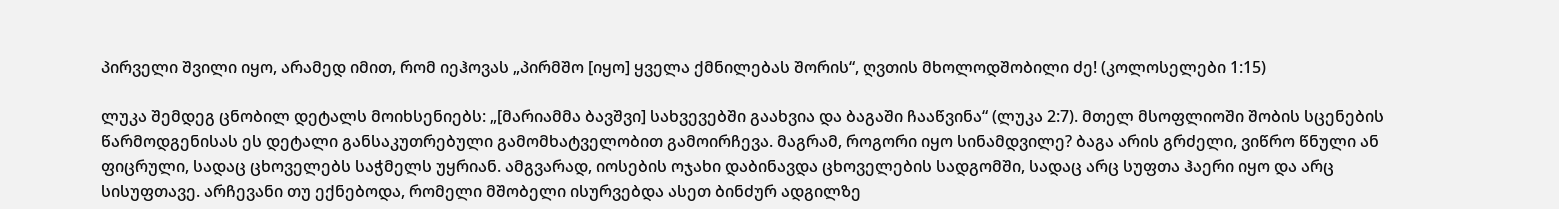პირველი შვილი იყო, არამედ იმით, რომ იეჰოვას „პირმშო [იყო] ყველა ქმნილებას შორის“, ღვთის მხოლოდშობილი ძე! (კოლოსელები 1:15)

ლუკა შემდეგ ცნობილ დეტალს მოიხსენიებს: „[მარიამმა ბავშვი] სახვევებში გაახვია და ბაგაში ჩააწვინა“ (ლუკა 2:7). მთელ მსოფლიოში შობის სცენების წარმოდგენისას ეს დეტალი განსაკუთრებული გამომხატველობით გამოირჩევა. მაგრამ, როგორი იყო სინამდვილე? ბაგა არის გრძელი, ვიწრო წნული ან ფიცრული, სადაც ცხოველებს საჭმელს უყრიან. ამგვარად, იოსების ოჯახი დაბინავდა ცხოველების სადგომში, სადაც არც სუფთა ჰაერი იყო და არც სისუფთავე. არჩევანი თუ ექნებოდა, რომელი მშობელი ისურვებდა ასეთ ბინძურ ადგილზე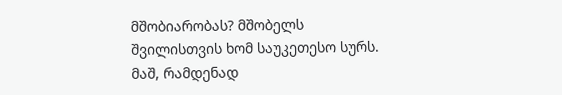მშობიარობას? მშობელს შვილისთვის ხომ საუკეთესო სურს. მაშ, რამდენად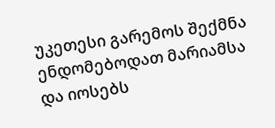უკეთესი გარემოს შექმნა ენდომებოდათ მარიამსა და იოსებს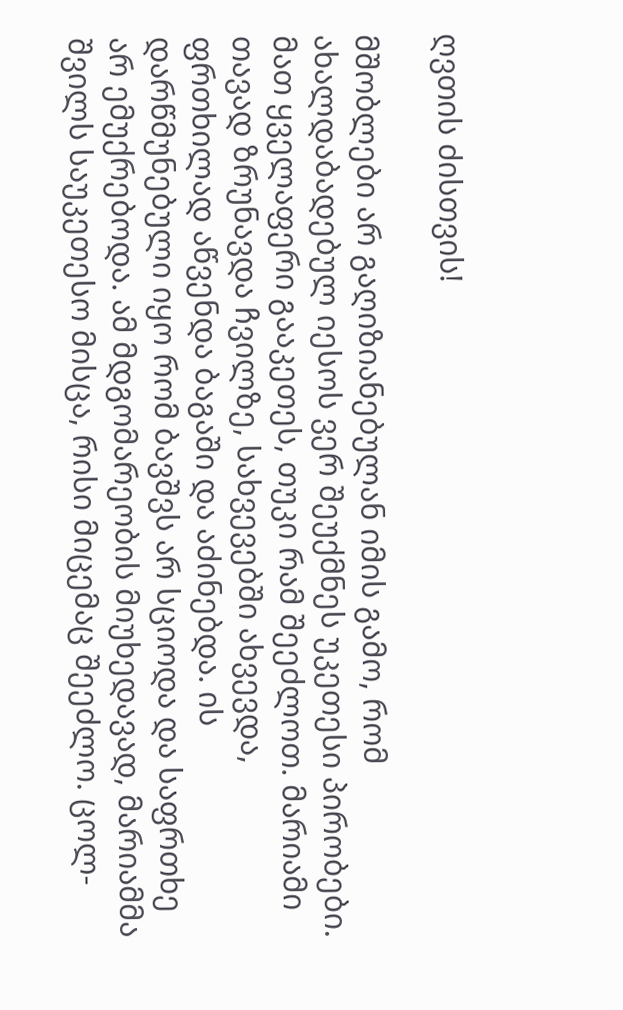ღვთის ძისთვის!

მშობლები არ გაღიზიანებულან იმის გამო, რომ ახალდაბადებულ იესოს ვერ შეუქმნეს უკეთესი პირობები. მათ ყველაფერი გააკეთეს, თუკი რამ შეეძლოთ. მარიამი თავად ზრუნავდა ჩვილზე, სახვევებში ახვევდა, ფრთხილად აწვენდა ბაგაში და აძინებდა. ის დარწმუნებული იყო რომ ბავშვს არ სციოდა და საფრთხე არ ემუქრებოდა. ამ მდგომარეობის მიუხედავად, მარიამმა შვილს საუკეთესო მისცა, რისი მიცემაც შეეძლო. ცოლ-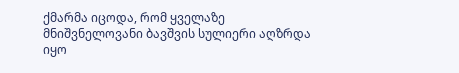ქმარმა იცოდა, რომ ყველაზე მნიშვნელოვანი ბავშვის სულიერი აღზრდა იყო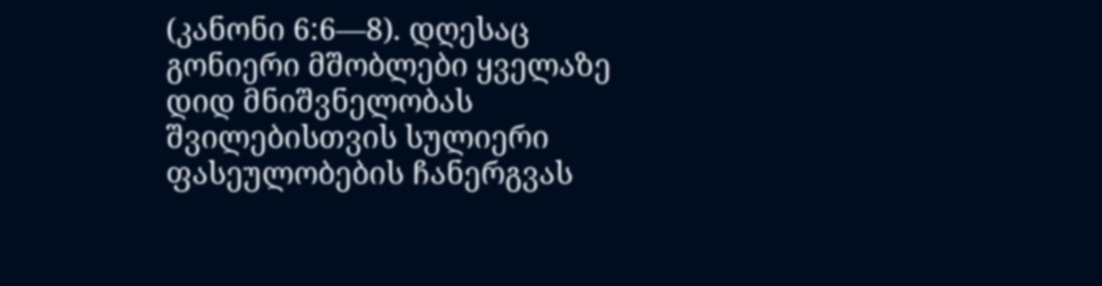(კანონი 6:6—8). დღესაც გონიერი მშობლები ყველაზე დიდ მნიშვნელობას შვილებისთვის სულიერი ფასეულობების ჩანერგვას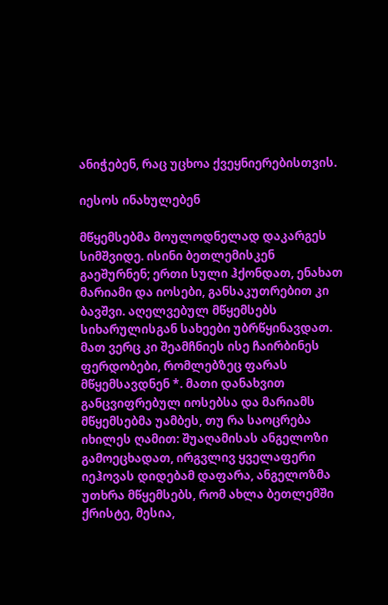ანიჭებენ, რაც უცხოა ქვეყნიერებისთვის.

იესოს ინახულებენ

მწყემსებმა მოულოდნელად დაკარგეს სიმშვიდე. ისინი ბეთლემისკენ გაეშურნენ; ერთი სული ჰქონდათ, ენახათ მარიამი და იოსები, განსაკუთრებით კი ბავშვი. აღელვებულ მწყემსებს სიხარულისგან სახეები უბრწყინავდათ. მათ ვერც კი შეამჩნიეს ისე ჩაირბინეს ფერდობები, რომლებზეც ფარას მწყემსავდნენ *. მათი დანახვით განცვიფრებულ იოსებსა და მარიამს მწყემსებმა უამბეს, თუ რა საოცრება იხილეს ღამით: შუაღამისას ანგელოზი გამოეცხადათ, ირგვლივ ყველაფერი იეჰოვას დიდებამ დაფარა, ანგელოზმა უთხრა მწყემსებს, რომ ახლა ბეთლემში ქრისტე, მესია,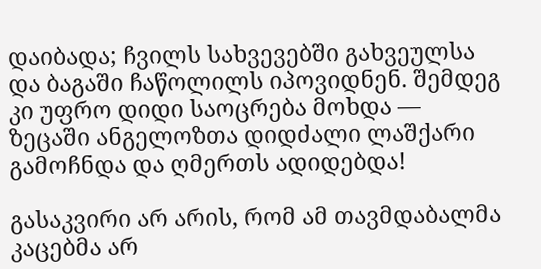დაიბადა; ჩვილს სახვევებში გახვეულსა და ბაგაში ჩაწოლილს იპოვიდნენ. შემდეგ კი უფრო დიდი საოცრება მოხდა — ზეცაში ანგელოზთა დიდძალი ლაშქარი გამოჩნდა და ღმერთს ადიდებდა!

გასაკვირი არ არის, რომ ამ თავმდაბალმა კაცებმა არ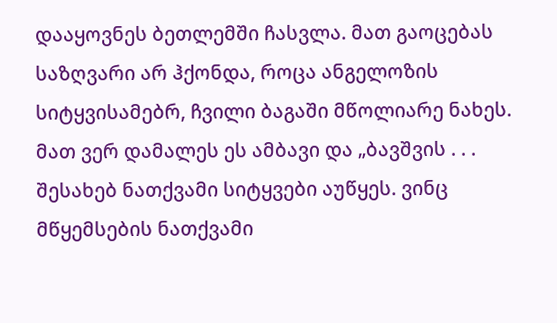დააყოვნეს ბეთლემში ჩასვლა. მათ გაოცებას საზღვარი არ ჰქონდა, როცა ანგელოზის სიტყვისამებრ, ჩვილი ბაგაში მწოლიარე ნახეს. მათ ვერ დამალეს ეს ამბავი და „ბავშვის . . . შესახებ ნათქვამი სიტყვები აუწყეს. ვინც მწყემსების ნათქვამი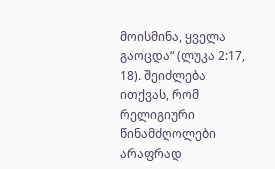მოისმინა, ყველა გაოცდა“ (ლუკა 2:17, 18). შეიძლება ითქვას, რომ რელიგიური წინამძღოლები არაფრად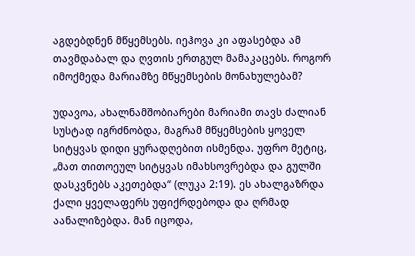აგდებდნენ მწყემსებს. იეჰოვა კი აფასებდა ამ თავმდაბალ და ღვთის ერთგულ მამაკაცებს. როგორ იმოქმედა მარიამზე მწყემსების მონახულებამ?

უდავოა, ახალნამშობიარები მარიამი თავს ძალიან სუსტად იგრძნობდა, მაგრამ მწყემსების ყოველ სიტყვას დიდი ყურადღებით ისმენდა. უფრო მეტიც, „მათ თითოეულ სიტყვას იმახსოვრებდა და გულში დასკვნებს აკეთებდა“ (ლუკა 2:19). ეს ახალგაზრდა ქალი ყველაფერს უფიქრდებოდა და ღრმად აანალიზებდა. მან იცოდა,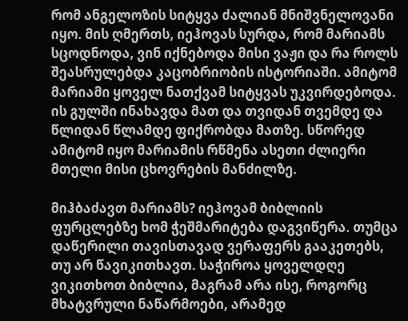რომ ანგელოზის სიტყვა ძალიან მნიშვნელოვანი იყო. მის ღმერთს, იეჰოვას სურდა, რომ მარიამს სცოდნოდა, ვინ იქნებოდა მისი ვაჟი და რა როლს შეასრულებდა კაცობრიობის ისტორიაში. ამიტომ მარიამი ყოველ ნათქვამ სიტყვას უკვირდებოდა. ის გულში ინახავდა მათ და თვიდან თვემდე და წლიდან წლამდე ფიქრობდა მათზე. სწორედ ამიტომ იყო მარიამის რწმენა ასეთი ძლიერი მთელი მისი ცხოვრების მანძილზე.

მიჰბაძავთ მარიამს? იეჰოვამ ბიბლიის ფურცლებზე ხომ ჭეშმარიტება დაგვიწერა. თუმცა დაწერილი თავისთავად ვერაფერს გააკეთებს, თუ არ წავიკითხავთ. საჭიროა ყოველდღე ვიკითხოთ ბიბლია, მაგრამ არა ისე, როგორც მხატვრული ნაწარმოები, არამედ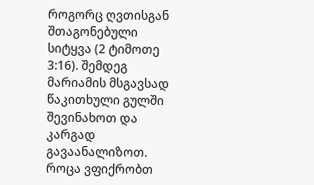როგორც ღვთისგან შთაგონებული სიტყვა (2 ტიმოთე 3:16). შემდეგ მარიამის მსგავსად წაკითხული გულში შევინახოთ და კარგად გავაანალიზოთ. როცა ვფიქრობთ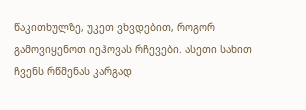წაკითხულზე, უკეთ ვხვდებით, როგორ გამოვიყენოთ იეჰოვას რჩევები. ასეთი სახით ჩვენს რწმენას კარგად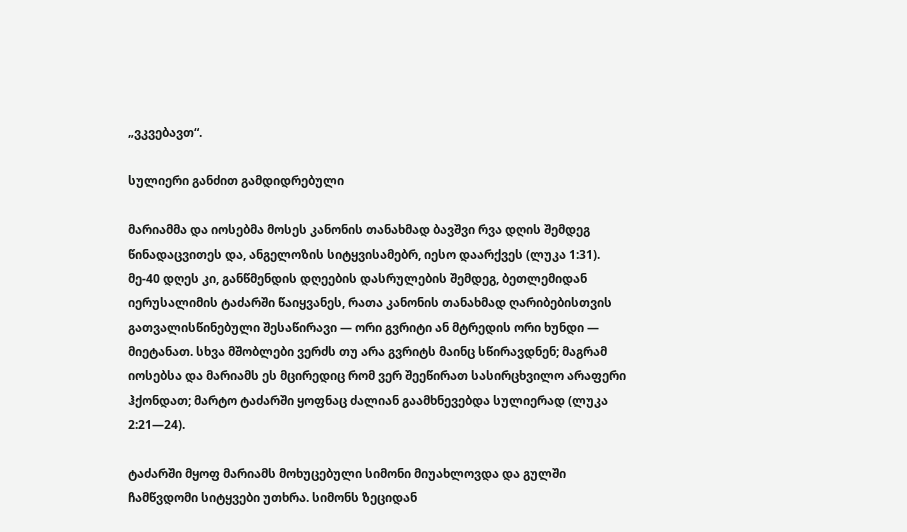„ვკვებავთ“.

სულიერი განძით გამდიდრებული

მარიამმა და იოსებმა მოსეს კანონის თანახმად ბავშვი რვა დღის შემდეგ წინადაცვითეს და, ანგელოზის სიტყვისამებრ, იესო დაარქვეს (ლუკა 1:31). მე-40 დღეს კი, განწმენდის დღეების დასრულების შემდეგ, ბეთლემიდან იერუსალიმის ტაძარში წაიყვანეს, რათა კანონის თანახმად ღარიბებისთვის გათვალისწინებული შესაწირავი — ორი გვრიტი ან მტრედის ორი ხუნდი — მიეტანათ. სხვა მშობლები ვერძს თუ არა გვრიტს მაინც სწირავდნენ; მაგრამ იოსებსა და მარიამს ეს მცირედიც რომ ვერ შეეწირათ სასირცხვილო არაფერი ჰქონდათ; მარტო ტაძარში ყოფნაც ძალიან გაამხნევებდა სულიერად (ლუკა 2:21—24).

ტაძარში მყოფ მარიამს მოხუცებული სიმონი მიუახლოვდა და გულში ჩამწვდომი სიტყვები უთხრა. სიმონს ზეციდან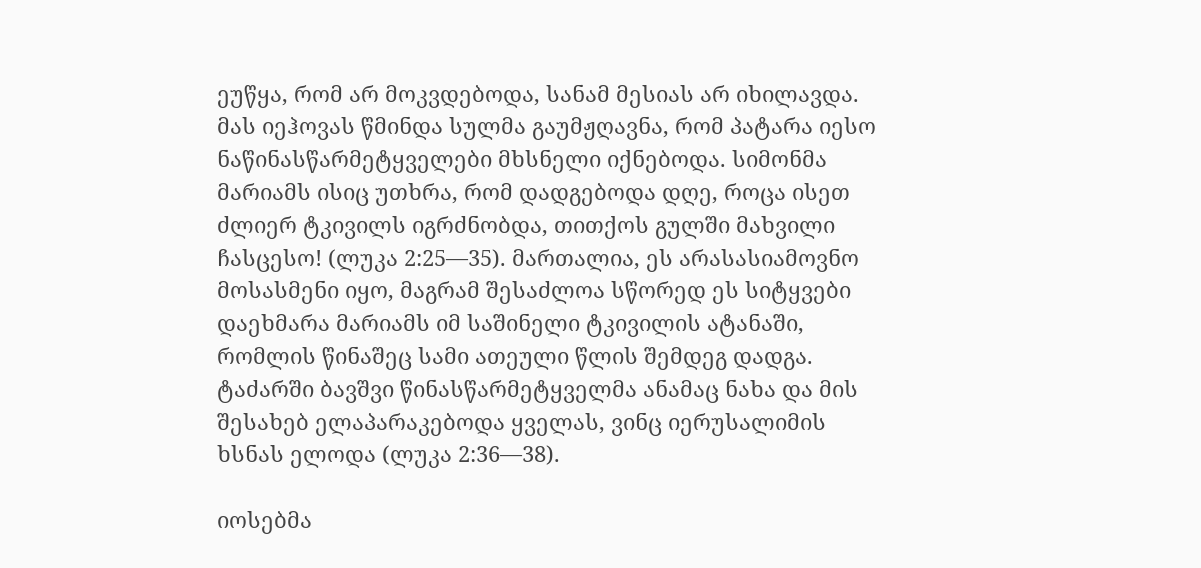ეუწყა, რომ არ მოკვდებოდა, სანამ მესიას არ იხილავდა. მას იეჰოვას წმინდა სულმა გაუმჟღავნა, რომ პატარა იესო ნაწინასწარმეტყველები მხსნელი იქნებოდა. სიმონმა მარიამს ისიც უთხრა, რომ დადგებოდა დღე, როცა ისეთ ძლიერ ტკივილს იგრძნობდა, თითქოს გულში მახვილი ჩასცესო! (ლუკა 2:25—35). მართალია, ეს არასასიამოვნო მოსასმენი იყო, მაგრამ შესაძლოა სწორედ ეს სიტყვები დაეხმარა მარიამს იმ საშინელი ტკივილის ატანაში, რომლის წინაშეც სამი ათეული წლის შემდეგ დადგა. ტაძარში ბავშვი წინასწარმეტყველმა ანამაც ნახა და მის შესახებ ელაპარაკებოდა ყველას, ვინც იერუსალიმის ხსნას ელოდა (ლუკა 2:36—38).

იოსებმა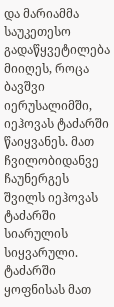და მარიამმა საუკეთესო გადაწყვეტილება მიიღეს, როცა ბავშვი იერუსალიმში, იეჰოვას ტაძარში წაიყვანეს. მათ ჩვილობიდანვე ჩაუნერგეს შვილს იეჰოვას ტაძარში სიარულის სიყვარული. ტაძარში ყოფნისას მათ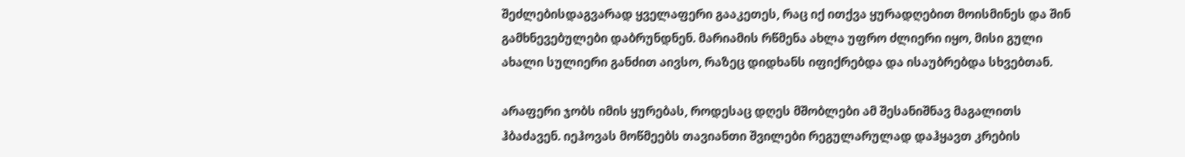შეძლებისდაგვარად ყველაფერი გააკეთეს, რაც იქ ითქვა ყურადღებით მოისმინეს და შინ გამხნევებულები დაბრუნდნენ. მარიამის რწმენა ახლა უფრო ძლიერი იყო, მისი გული ახალი სულიერი განძით აივსო, რაზეც დიდხანს იფიქრებდა და ისაუბრებდა სხვებთან.

არაფერი ჯობს იმის ყურებას, როდესაც დღეს მშობლები ამ შესანიშნავ მაგალითს ჰბაძავენ. იეჰოვას მოწმეებს თავიანთი შვილები რეგულარულად დაჰყავთ კრების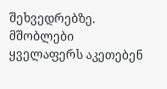შეხვედრებზე. მშობლები ყველაფერს აკეთებენ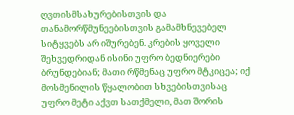ღვთისმსახურებისთვის და თანამორწმუნეებისთვის გამამხნევებელ სიტყვებს არ იშურებენ. კრების ყოველი შეხვედრიდან ისინი უფრო ბედნიერები ბრუნდებიან; მათი რწმენაც უფრო მტკიცეა; იქ მოსმენილის წყალობით სხვებისთვისაც უფრო მეტი აქვთ სათქმელი, მათ შორის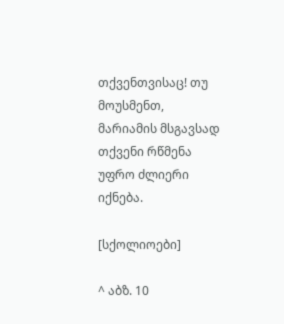თქვენთვისაც! თუ მოუსმენთ, მარიამის მსგავსად თქვენი რწმენა უფრო ძლიერი იქნება.

[სქოლიოები]

^ აბზ. 10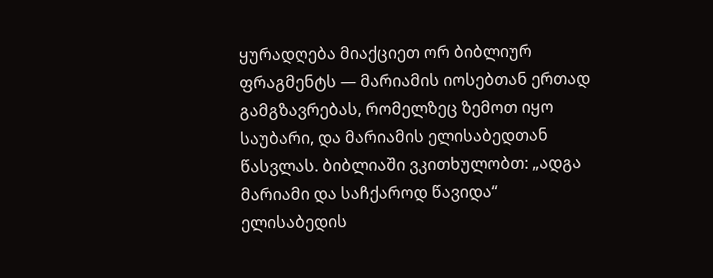ყურადღება მიაქციეთ ორ ბიბლიურ ფრაგმენტს — მარიამის იოსებთან ერთად გამგზავრებას, რომელზეც ზემოთ იყო საუბარი, და მარიამის ელისაბედთან წასვლას. ბიბლიაში ვკითხულობთ: „ადგა მარიამი და საჩქაროდ წავიდა“ ელისაბედის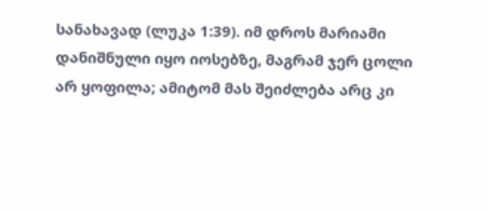სანახავად (ლუკა 1:39). იმ დროს მარიამი დანიშნული იყო იოსებზე, მაგრამ ჯერ ცოლი არ ყოფილა; ამიტომ მას შეიძლება არც კი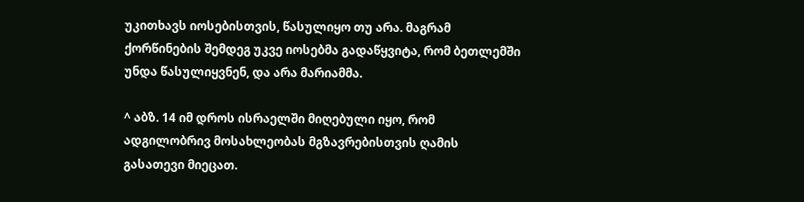უკითხავს იოსებისთვის, წასულიყო თუ არა. მაგრამ ქორწინების შემდეგ უკვე იოსებმა გადაწყვიტა, რომ ბეთლემში უნდა წასულიყვნენ, და არა მარიამმა.

^ აბზ. 14 იმ დროს ისრაელში მიღებული იყო, რომ ადგილობრივ მოსახლეობას მგზავრებისთვის ღამის გასათევი მიეცათ.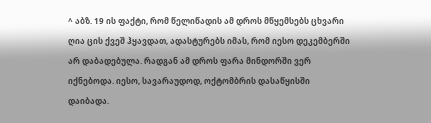^ აბზ. 19 ის ფაქტი, რომ წელიწადის ამ დროს მწყემსებს ცხვარი ღია ცის ქვეშ ჰყავდათ, ადასტურებს იმას, რომ იესო დეკემბერში არ დაბადებულა. რადგან ამ დროს ფარა მინდორში ვერ იქნებოდა. იესო, სავარაუდოდ, ოქტომბრის დასაწყისში დაიბადა.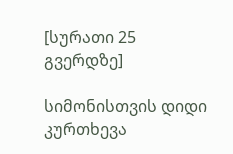[სურათი 25 გვერდზე]

სიმონისთვის დიდი კურთხევა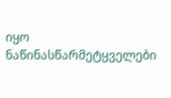იყო ნაწინასწარმეტყველები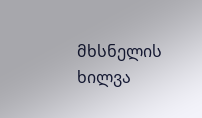მხსნელის ხილვა